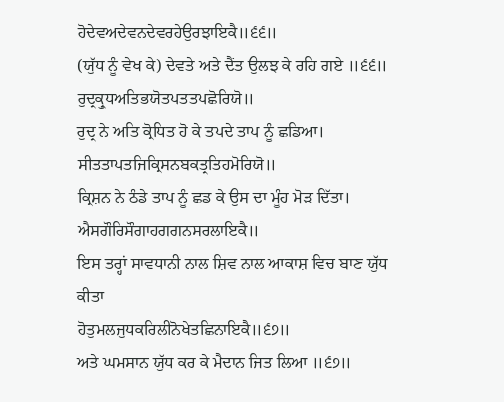ਹੋਦੇਵਅਦੇਵਨਦੇਵਰਹੇਉਰਝਾਇਕੈ॥੬੬॥
(ਯੁੱਧ ਨੂੰ ਵੇਖ ਕੇ) ਦੇਵਤੇ ਅਤੇ ਦੈਂਤ ਉਲਝ ਕੇ ਰਹਿ ਗਏ ॥੬੬॥
ਰੁਦ੍ਰਕ੍ਰੁਧਅਤਿਭਯੋਤਪਤਤਪਛੋਰਿਯੋ॥
ਰੁਦ੍ਰ ਨੇ ਅਤਿ ਕ੍ਰੋਧਿਤ ਹੋ ਕੇ ਤਪਦੇ ਤਾਪ ਨੂੰ ਛਡਿਆ।
ਸੀਤਤਾਪਤਜਿਕ੍ਰਿਸਨਬਕਤ੍ਰਤਿਹਮੋਰਿਯੋ॥
ਕ੍ਰਿਸ਼ਨ ਨੇ ਠੰਡੇ ਤਾਪ ਨੂੰ ਛਡ ਕੇ ਉਸ ਦਾ ਮੂੰਹ ਮੋੜ ਦਿੱਤਾ।
ਐਸਗੌਰਿਸੌਗਾਹਗਗਨਸਰਲਾਇਕੈ॥
ਇਸ ਤਰ੍ਹਾਂ ਸਾਵਧਾਨੀ ਨਾਲ ਸ਼ਿਵ ਨਾਲ ਆਕਾਸ਼ ਵਿਚ ਬਾਣ ਯੁੱਧ ਕੀਤਾ
ਹੋਤੁਮਲਜੁਧਕਰਿਲੀਨੋਖੇਤਛਿਨਾਇਕੈ॥੬੭॥
ਅਤੇ ਘਮਸਾਨ ਯੁੱਧ ਕਰ ਕੇ ਮੈਦਾਨ ਜਿਤ ਲਿਆ ॥੬੭॥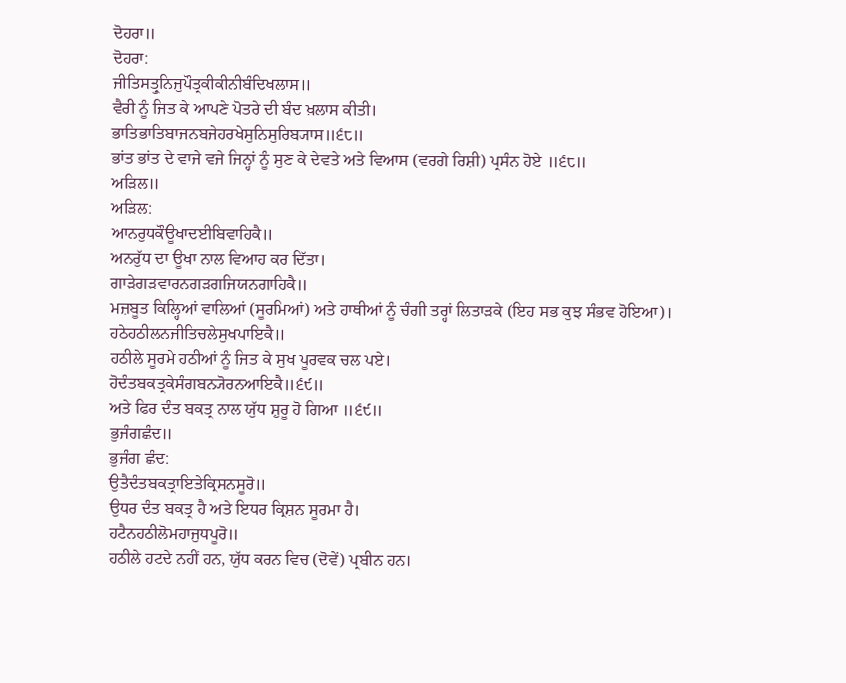ਦੋਹਰਾ॥
ਦੋਹਰਾ:
ਜੀਤਿਸਤ੍ਰੁਨਿਜੁਪੌਤ੍ਰਕੀਕੀਨੀਬੰਦਿਖਲਾਸ॥
ਵੈਰੀ ਨੂੰ ਜਿਤ ਕੇ ਆਪਣੇ ਪੋਤਰੇ ਦੀ ਬੰਦ ਖ਼ਲਾਸ ਕੀਤੀ।
ਭਾਤਿਭਾਤਿਬਾਜਨਬਜੇਹਰਖੇਸੁਨਿਸੁਰਿਬ੍ਯਾਸ॥੬੮॥
ਭਾਂਤ ਭਾਂਤ ਦੇ ਵਾਜੇ ਵਜੇ ਜਿਨ੍ਹਾਂ ਨੂੰ ਸੁਣ ਕੇ ਦੇਵਤੇ ਅਤੇ ਵਿਆਸ (ਵਰਗੇ ਰਿਸ਼ੀ) ਪ੍ਰਸੰਨ ਹੋਏ ॥੬੮॥
ਅੜਿਲ॥
ਅੜਿਲ:
ਆਨਰੁਧਕੌਊਖਾਦਈਬਿਵਾਹਿਕੈ॥
ਅਨਰੁੱਧ ਦਾ ਊਖਾ ਨਾਲ ਵਿਆਹ ਕਰ ਦਿੱਤਾ।
ਗਾੜੇਗੜਵਾਰਨਗੜਗਜਿਯਨਗਾਹਿਕੈ॥
ਮਜ਼ਬੂਤ ਕਿਲ੍ਹਿਆਂ ਵਾਲਿਆਂ (ਸੂਰਮਿਆਂ) ਅਤੇ ਹਾਥੀਆਂ ਨੂੰ ਚੰਗੀ ਤਰ੍ਹਾਂ ਲਿਤਾੜਕੇ (ਇਹ ਸਭ ਕੁਝ ਸੰਭਵ ਹੋਇਆ)।
ਹਠੇਹਠੀਲਨਜੀਤਿਚਲੇਸੁਖਪਾਇਕੈ॥
ਹਠੀਲੇ ਸੂਰਮੇ ਹਠੀਆਂ ਨੂੰ ਜਿਤ ਕੇ ਸੁਖ ਪੂਰਵਕ ਚਲ ਪਏ।
ਹੋਦੰਤਬਕਤ੍ਰਕੇਸੰਗਬਨ੍ਯੋਰਨਆਇਕੈ॥੬੯॥
ਅਤੇ ਫਿਰ ਦੰਤ ਬਕਤ੍ਰ ਨਾਲ ਯੁੱਧ ਸ਼ੁਰੂ ਹੋ ਗਿਆ ॥੬੯॥
ਭੁਜੰਗਛੰਦ॥
ਭੁਜੰਗ ਛੰਦ:
ਉਤੈਦੰਤਬਕਤ੍ਰਾਇਤੇਕ੍ਰਿਸਨਸੂਰੋ॥
ਉਧਰ ਦੰਤ ਬਕਤ੍ਰ ਹੈ ਅਤੇ ਇਧਰ ਕ੍ਰਿਸ਼ਨ ਸੂਰਮਾ ਹੈ।
ਹਟੈਨਹਠੀਲੋਮਹਾਜੁਧਪੂਰੋ॥
ਹਠੀਲੇ ਹਟਦੇ ਨਹੀਂ ਹਨ, ਯੁੱਧ ਕਰਨ ਵਿਚ (ਦੋਵੇਂ) ਪ੍ਰਬੀਨ ਹਨ।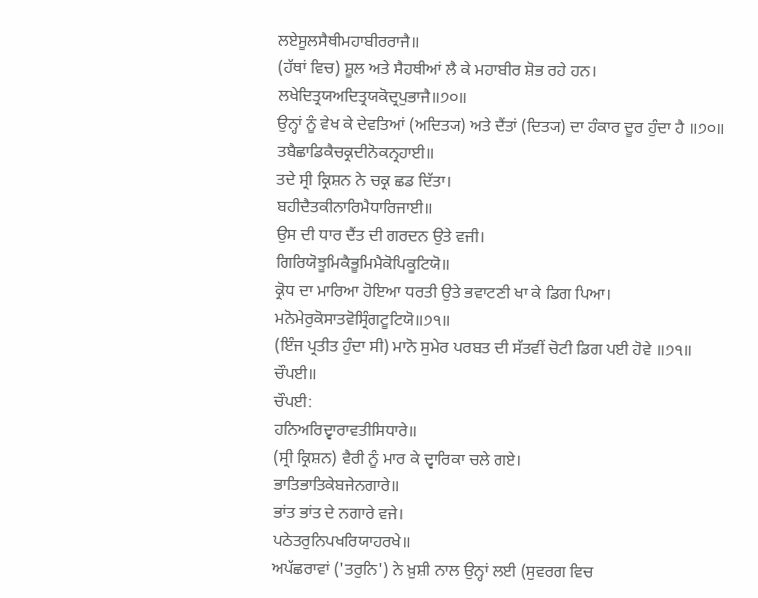ਲਏਸੂਲਸੈਥੀਮਹਾਬੀਰਰਾਜੈ॥
(ਹੱਥਾਂ ਵਿਚ) ਸ਼ੂਲ ਅਤੇ ਸੈਹਥੀਆਂ ਲੈ ਕੇ ਮਹਾਬੀਰ ਸ਼ੋਭ ਰਹੇ ਹਨ।
ਲਖੇਦਿਤ੍ਰਯਅਦਿਤ੍ਰਯਕੋਦ੍ਰਪੁਭਾਜੈ॥੭੦॥
ਉਨ੍ਹਾਂ ਨੂੰ ਵੇਖ ਕੇ ਦੇਵਤਿਆਂ (ਅਦਿਤ੍ਯ) ਅਤੇ ਦੈਂਤਾਂ (ਦਿਤ੍ਯ) ਦਾ ਹੰਕਾਰ ਦੂਰ ਹੁੰਦਾ ਹੈ ॥੭੦॥
ਤਬੈਛਾਡਿਕੈਚਕ੍ਰਦੀਨੋਕਨ੍ਰਹਾਈ॥
ਤਦੇ ਸ੍ਰੀ ਕ੍ਰਿਸ਼ਨ ਨੇ ਚਕ੍ਰ ਛਡ ਦਿੱਤਾ।
ਬਹੀਦੈਤਕੀਨਾਰਿਮੈਧਾਰਿਜਾਈ॥
ਉਸ ਦੀ ਧਾਰ ਦੈਂਤ ਦੀ ਗਰਦਨ ਉਤੇ ਵਜੀ।
ਗਿਰਿਯੋਝੂਮਿਕੈਭੂਮਿਮੈਕੋਪਿਕੂਟਿਯੋ॥
ਕ੍ਰੋਧ ਦਾ ਮਾਰਿਆ ਹੋਇਆ ਧਰਤੀ ਉਤੇ ਭਵਾਟਣੀ ਖਾ ਕੇ ਡਿਗ ਪਿਆ।
ਮਨੋਮੇਰੁਕੋਸਾਤਵੋਸ੍ਰਿੰਗਟੂਟਿਯੋ॥੭੧॥
(ਇੰਜ ਪ੍ਰਤੀਤ ਹੁੰਦਾ ਸੀ) ਮਾਨੋ ਸੁਮੇਰ ਪਰਬਤ ਦੀ ਸੱਤਵੀਂ ਚੋਟੀ ਡਿਗ ਪਈ ਹੋਵੇ ॥੭੧॥
ਚੌਪਈ॥
ਚੌਪਈ:
ਹਨਿਅਰਿਦ੍ਵਾਰਾਵਤੀਸਿਧਾਰੇ॥
(ਸ੍ਰੀ ਕ੍ਰਿਸ਼ਨ) ਵੈਰੀ ਨੂੰ ਮਾਰ ਕੇ ਦ੍ਵਾਰਿਕਾ ਚਲੇ ਗਏ।
ਭਾਤਿਭਾਤਿਕੇਬਜੇਨਗਾਰੇ॥
ਭਾਂਤ ਭਾਂਤ ਦੇ ਨਗਾਰੇ ਵਜੇ।
ਪਠੇਤਰੁਨਿਪਖਰਿਯਾਹਰਖੇ॥
ਅਪੱਛਰਾਵਾਂ ('ਤਰੁਨਿ') ਨੇ ਖ਼ੁਸ਼ੀ ਨਾਲ ਉਨ੍ਹਾਂ ਲਈ (ਸੁਵਰਗ ਵਿਚ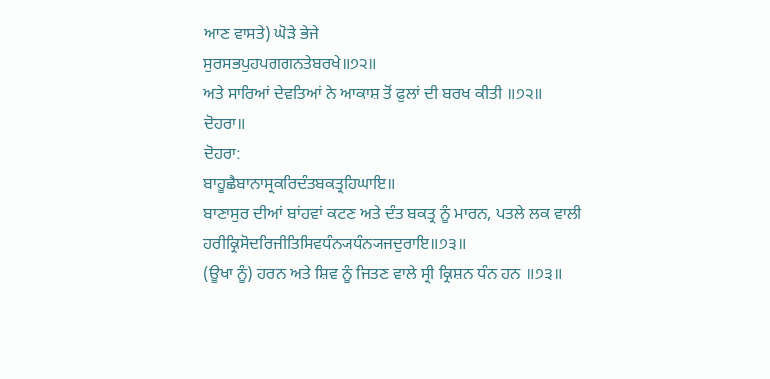ਆਣ ਵਾਸਤੇ) ਘੋੜੇ ਭੇਜੇ
ਸੁਰਸਭਪੁਹਪਗਗਨਤੇਬਰਖੇ॥੭੨॥
ਅਤੇ ਸਾਰਿਆਂ ਦੇਵਤਿਆਂ ਨੇ ਆਕਾਸ਼ ਤੋਂ ਫੁਲਾਂ ਦੀ ਬਰਖ ਕੀਤੀ ॥੭੨॥
ਦੋਹਰਾ॥
ਦੋਹਰਾ:
ਬਾਹੂਛੈਬਾਨਾਸ੍ਰਕਰਿਦੰਤਬਕਤ੍ਰਹਿਘਾਇ॥
ਬਾਣਾਸੁਰ ਦੀਆਂ ਬਾਂਹਵਾਂ ਕਟਣ ਅਤੇ ਦੰਤ ਬਕਤ੍ਰ ਨੂੰ ਮਾਰਨ, ਪਤਲੇ ਲਕ ਵਾਲੀ
ਹਰੀਕ੍ਰਿਸੋਦਰਿਜੀਤਿਸਿਵਧੰਨ੍ਯਧੰਨ੍ਯਜਦੁਰਾਇ॥੭੩॥
(ਊਖਾ ਨੂੰ) ਹਰਨ ਅਤੇ ਸ਼ਿਵ ਨੂੰ ਜਿਤਣ ਵਾਲੇ ਸ੍ਰੀ ਕ੍ਰਿਸ਼ਨ ਧੰਨ ਹਨ ॥੭੩॥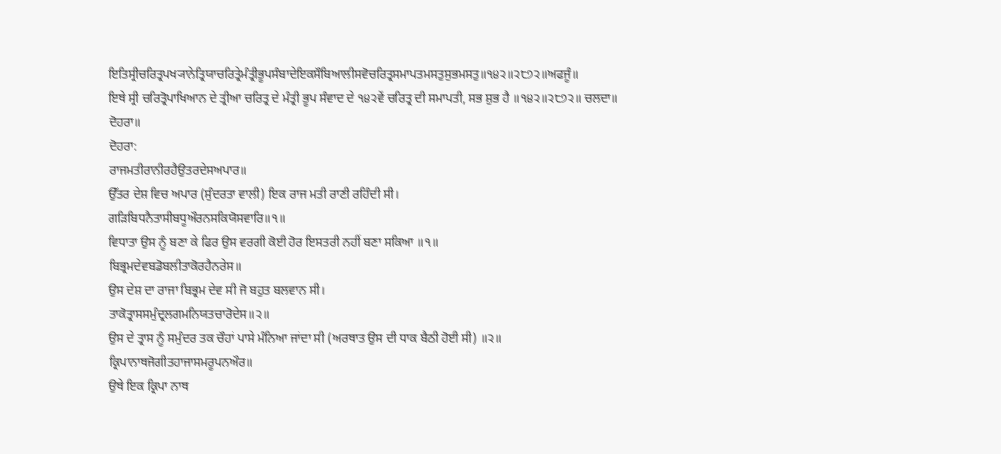ਇਤਿਸ੍ਰੀਚਰਿਤ੍ਰਪਖ੍ਯਾਨੇਤ੍ਰਿਯਾਚਰਿਤ੍ਰੇਮੰਤ੍ਰੀਭੂਪਸੰਬਾਦੇਇਕਸੌਬਿਆਲੀਸਵੋਚਰਿਤ੍ਰਸਮਾਪਤਮਸਤੁਸੁਭਮਸਤੁ॥੧੪੨॥੨੮੭੨॥ਅਫਜੂੰ॥
ਇਥੇ ਸ੍ਰੀ ਚਰਿਤ੍ਰੋਪਾਖਿਆਨ ਦੇ ਤ੍ਰੀਆ ਚਰਿਤ੍ਰ ਦੇ ਮੰਤ੍ਰੀ ਭੂਪ ਸੰਵਾਦ ਦੇ ੧੪੨ਵੇਂ ਚਰਿਤ੍ਰ ਦੀ ਸਮਾਪਤੀ, ਸਭ ਸ਼ੁਭ ਹੈ ॥੧੪੨॥੨੮੭੨॥ ਚਲਦਾ॥
ਦੋਹਰਾ॥
ਦੋਹਰਾ:
ਰਾਜਮਤੀਰਾਨੀਰਹੈਉਤਰਦੇਸਅਪਾਰ॥
ਉੱਤਰ ਦੇਸ਼ ਵਿਚ ਅਪਾਰ (ਸੁੰਦਰਤਾ ਵਾਲੀ) ਇਕ ਰਾਜ ਮਤੀ ਰਾਣੀ ਰਹਿੰਦੀ ਸੀ।
ਗੜਿਬਿਧਨੈਤਾਸੀਬਧੂਔਰਨਸਕਿਯੋਸਵਾਰਿ॥੧॥
ਵਿਧਾਤਾ ਉਸ ਨੂੰ ਬਣਾ ਕੇ ਫਿਰ ਉਸ ਵਰਗੀ ਕੋਈ ਹੋਰ ਇਸਤਰੀ ਨਹੀਂ ਬਣਾ ਸਕਿਆ ॥੧॥
ਬਿਭ੍ਰਮਦੇਵਬਡੋਬਲੀਤਾਕੋਰਹੈਨਰੇਸ॥
ਉਸ ਦੇਸ਼ ਦਾ ਰਾਜਾ ਬਿਭ੍ਰਮ ਦੇਵ ਸੀ ਜੋ ਬਹੁਤ ਬਲਵਾਨ ਸੀ।
ਤਾਕੋਤ੍ਰਾਸਸਮੁੰਦ੍ਰਲਗਮਨਿਯਤਚਾਰੋਦੇਸ॥੨॥
ਉਸ ਦੇ ਤ੍ਰਾਸ ਨੂੰ ਸਮੁੰਦਰ ਤਕ ਚੌਹਾਂ ਪਾਸੇ ਮੰਨਿਆ ਜਾਂਦਾ ਸੀ (ਅਰਥਾਤ ਉਸ ਦੀ ਧਾਕ ਬੈਠੀ ਹੋਈ ਸੀ) ॥੨॥
ਕ੍ਰਿਪਾਨਾਥਜੋਗੀਤਹਾਜਾਸਮਰੂਪਨਔਰ॥
ਉਥੇ ਇਕ ਕ੍ਰਿਪਾ ਨਾਥ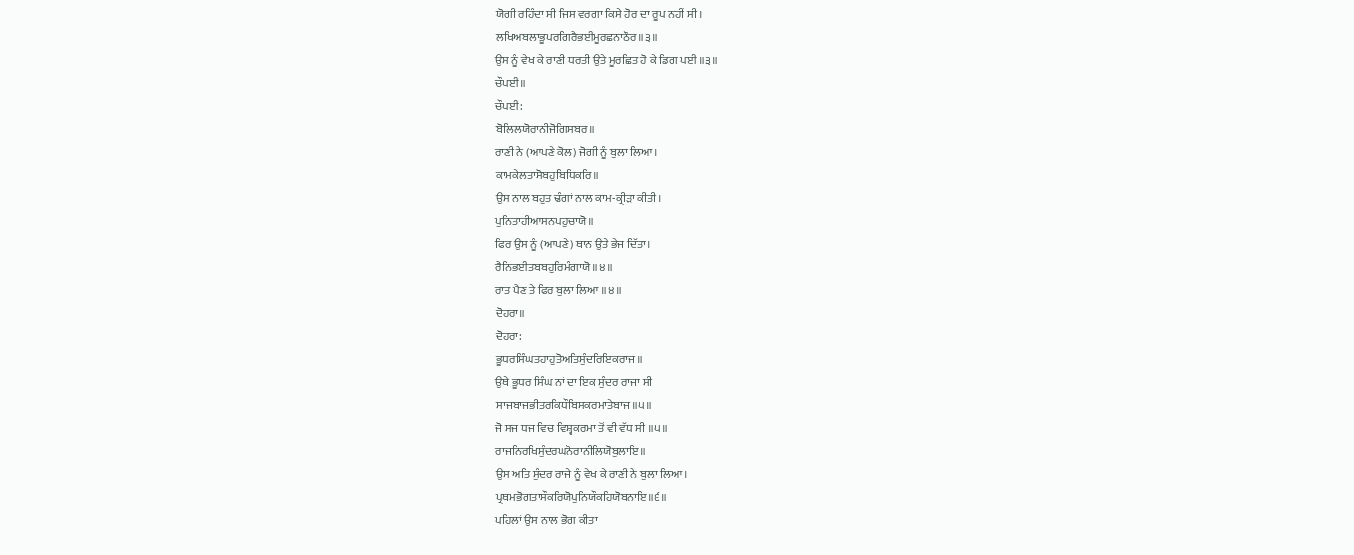ਯੋਗੀ ਰਹਿੰਦਾ ਸੀ ਜਿਸ ਵਰਗਾ ਕਿਸੇ ਹੋਰ ਦਾ ਰੂਪ ਨਹੀਂ ਸੀ।
ਲਖਿਅਬਲਾਭੂਪਰਗਿਰੈਭਈਮੂਰਛਨਾਠੌਰ॥੩॥
ਉਸ ਨੂੰ ਵੇਖ ਕੇ ਰਾਣੀ ਧਰਤੀ ਉਤੇ ਮੂਰਛਿਤ ਹੋ ਕੇ ਡਿਗ ਪਈ ॥੩॥
ਚੌਪਈ॥
ਚੌਪਈ:
ਬੋਲਿਲਯੋਰਾਨੀਜੋਗਿਸਬਰ॥
ਰਾਣੀ ਨੇ (ਆਪਣੇ ਕੋਲ) ਜੋਗੀ ਨੂੰ ਬੁਲਾ ਲਿਆ।
ਕਾਮਕੇਲਤਾਸੋਬਹੁਬਿਧਿਕਰਿ॥
ਉਸ ਨਾਲ ਬਹੁਤ ਢੰਗਾਂ ਨਾਲ ਕਾਮ-ਕ੍ਰੀੜਾ ਕੀਤੀ।
ਪੁਨਿਤਾਹੀਆਸਨਪਹੁਚਾਯੋ॥
ਫਿਰ ਉਸ ਨੂੰ (ਆਪਣੇ) ਥਾਨ ਉਤੇ ਭੇਜ ਦਿੱਤਾ।
ਰੈਨਿਭਈਤਬਬਹੁਰਿਮੰਗਾਯੋ॥੪॥
ਰਾਤ ਪੈਣ ਤੇ ਫਿਰ ਬੁਲਾ ਲਿਆ ॥੪॥
ਦੋਹਰਾ॥
ਦੋਹਰਾ:
ਭੂਧਰਸਿੰਘਤਹਾਹੁਤੋਅਤਿਸੁੰਦਰਿਇਕਰਾਜ॥
ਉਥੇ ਭੂਧਰ ਸਿੰਘ ਨਾਂ ਦਾ ਇਕ ਸੁੰਦਰ ਰਾਜਾ ਸੀ
ਸਾਜਬਾਜਭੀਤਰਕਿਧੌਬਿਸਕਰਮਾਤੇਬਾਜ॥੫॥
ਜੋ ਸਜ ਧਜ ਵਿਚ ਵਿਸ਼੍ਵਕਰਮਾ ਤੋਂ ਵੀ ਵੱਧ ਸੀ ॥੫॥
ਰਾਜਨਿਰਖਿਸੁੰਦਰਘਨੋਰਾਨੀਲਿਯੋਬੁਲਾਇ॥
ਉਸ ਅਤਿ ਸੁੰਦਰ ਰਾਜੇ ਨੂੰ ਵੇਖ ਕੇ ਰਾਣੀ ਨੇ ਬੁਲਾ ਲਿਆ।
ਪ੍ਰਥਮਭੋਗਤਾਸੌਕਰਿਯੋਪੁਨਿਯੌਕਹਿਯੋਬਨਾਇ॥੬॥
ਪਹਿਲਾਂ ਉਸ ਨਾਲ ਭੋਗ ਕੀਤਾ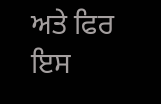ਅਤੇ ਫਿਰ ਇਸ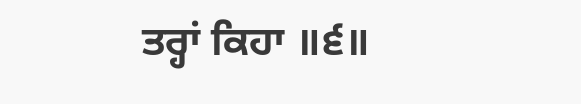ਤਰ੍ਹਾਂ ਕਿਹਾ ॥੬॥